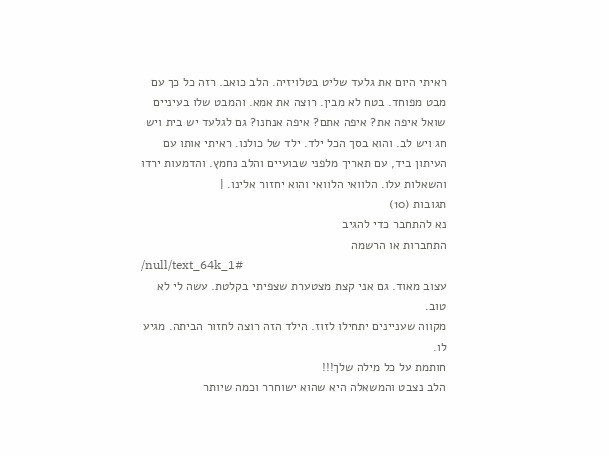ראיתי היום את גלעד שליט בטלויזיה. הלב כואב. רזה כל כך עם מבט מפוחד. בטח לא מבין. רוצה את אמא. והמבט שלו בעיניים שואל איפה את? איפה אתם? איפה אנחנו? גם לגלעד יש בית ויש חג ויש לב. והוא בסך הכל ילד. ילד של כולנו. ראיתי אותו עם העיתון ביד, עם תאריך מלפני שבועיים והלב נחמץ. והדמעות ירדו והשאלות עלו. הלוואי הלוואי והוא יחזור אלינו. |
תגובות (10)
נא להתחבר כדי להגיב
התחברות או הרשמה
/null/text_64k_1#
עצוב מאוד. גם אני קצת מצטערת שצפיתי בקלטת. עשה לי לא טוב.
מקווה שעניינים יתחילו לזוז. הילד הזה רוצה לחזור הביתה. מגיע לו.
חותמת על כל מילה שלך!!!
הלב נצבט והמשאלה היא שהוא ישוחרר וכמה שיותר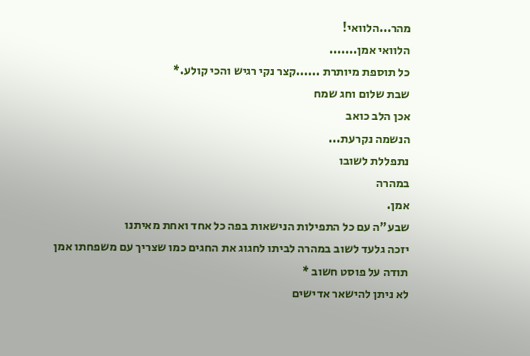מהר...הלוואי!
הלוואי אמן.......
כל תוספת מיותרת ......קצר נקי רגיש והכי קולע.*
שבת שלום וחג שמח
אכן הלב כואב
הנשמה נקרעת...
נתפללת לשובו
במהרה
אמן.
שבע"ה עם כל התפילות הנישאות בפה כל אחד ואחת מאיתנו
יזכה גלעד לשוב במהרה לביתו לחגוג את החגים כמו שצריך עם משפחתו אמן
תודה על פוסט חשוב *
לא ניתן להישאר אדישים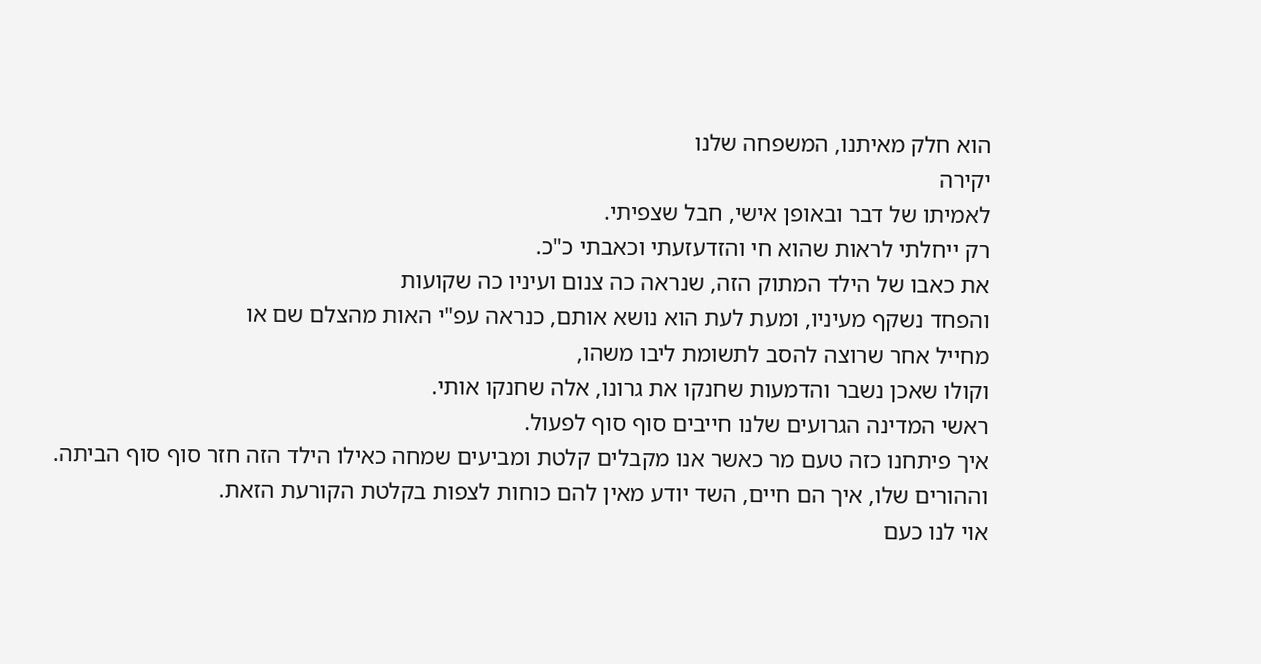הוא חלק מאיתנו, המשפחה שלנו
יקירה
לאמיתו של דבר ובאופן אישי, חבל שצפיתי.
רק ייחלתי לראות שהוא חי והזדעזעתי וכאבתי כ"כ.
את כאבו של הילד המתוק הזה, שנראה כה צנום ועיניו כה שקועות
והפחד נשקף מעיניו, ומעת לעת הוא נושא אותם, כנראה עפ"י האות מהצלם שם או
מחייל אחר שרוצה להסב לתשומת ליבו משהו,
וקולו שאכן נשבר והדמעות שחנקו את גרונו, אלה שחנקו אותי.
ראשי המדינה הגרועים שלנו חייבים סוף סוף לפעול.
איך פיתחנו כזה טעם מר כאשר אנו מקבלים קלטת ומביעים שמחה כאילו הילד הזה חזר סוף סוף הביתה.
וההורים שלו, איך הם חיים, השד יודע מאין להם כוחות לצפות בקלטת הקורעת הזאת.
אוי לנו כעם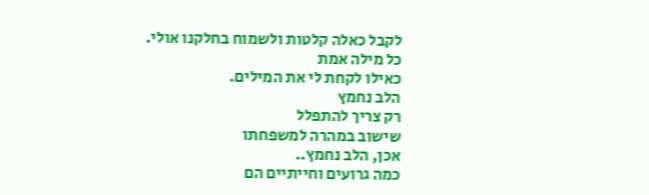לקבל כאלה קלטות ולשמוח בחלקנו אולי.
כל מילה אמת
כאילו לקחת לי את המילים.
הלב נחמץ
רק צריך להתפלל
שישוב במהרה למשפחתו
אכן, הלב נחמץ..
כמה גרועים וחייתיים הם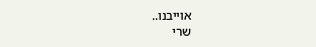אוייבנו..
שרי